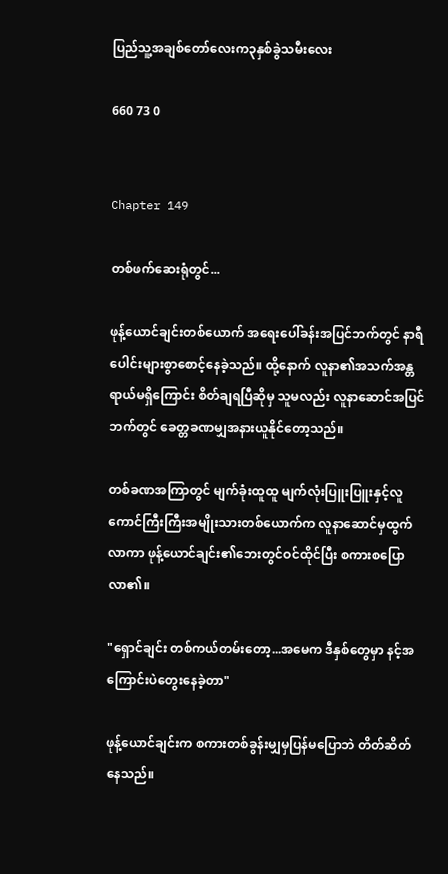ပြည်သူ့အချစ်တော်လေးက၃နှစ်ခွဲသမီးလေး

660 73 0


Chapter 149

တစ်ဖက်ဆေးရုံတွင်...

ဖုန့်ယောင်ချင်းတစ်ယောက် အရေးပေါ်ခန်းအပြင်ဘက်တွင် နာရီပေါင်းများစွာစောင့်နေခဲ့သည်။ ထို့နောက် လူနာ၏အသက်အန္တရာယ်မရှိကြောင်း စိတ်ချရပြီဆိုမှ သူမလည်း လူနာဆောင်အပြင်ဘက်တွင် ခေတ္တခဏမျှအနားယူနိုင်တော့သည်။

တစ်ခဏအကြာတွင် မျက်ခုံးထူထူ မျက်လုံးပြူးပြူးနှင့်လူကောင်ကြီးကြီးအမျိုးသားတစ်ယောက်က လူနာဆောင်မှထွက်လာကာ ဖုန့်ယောင်ချင်း၏ဘေးတွင်ဝင်ထိုင်ပြီး စကားစပြောလာ၏။

"ရှောင်ချင်း တစ်ကယ်တမ်းတော့...အမေက ဒီနှစ်တွေမှာ နင့်အကြောင်းပဲတွေးနေခဲ့တာ"

ဖုန့်ယောင်ချင်းက စကားတစ်ခွန်းမျှမှပြန်မပြောဘဲ တိတ်ဆိတ်နေသည်။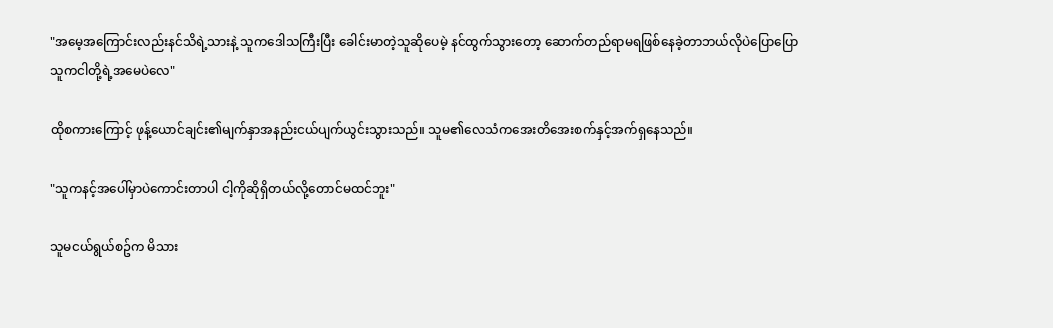"အမေ့အကြောင်းလည်းနင်သိရဲ့သားနဲ့ သူကဒေါသကြီးပြီး ခေါင်းမာတဲ့သူဆိုပေမဲ့ နင်ထွက်သွားတော့ ဆောက်တည်ရာမရဖြစ်နေခဲ့တာဘယ်လိုပဲပြောပြော သူကငါတို့ရဲ့အမေပဲလေ"

ထိုစကားကြောင့် ဖုန့်ယောင်ချင်း၏မျက်နှာအနည်းငယ်ပျက်ယွင်းသွားသည်။ သူမ၏လေသံကအေးတိအေးစက်နှင့်အက်ရှနေသည်။

"သူကနင့်အပေါ်မှာပဲကောင်းတာပါ ငါ့ကိုဆိုရှိတယ်လို့တောင်မထင်ဘူး"

သူမငယ်ရွယ်စဥ်က မိသား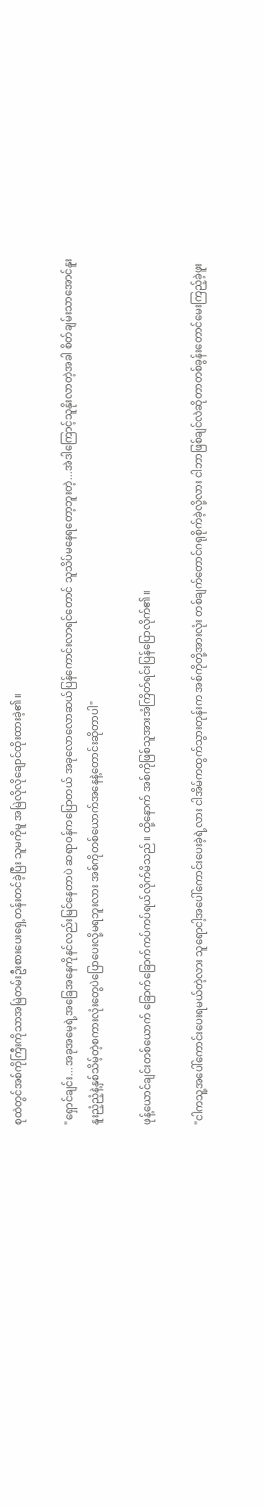စုထဲတွင်အစ်ကိုကြီးကိုသာအမြဲတမ်းဦးစားပေးရှေ့တန်းတင်ခဲ့ပြီး သူမကိုမူ အမြဲလိုလိုချောင်ထိုးထားခဲ့၏။

"ရှောင်ချင်း...အခုအမေ့ရဲ့အခြေအနေကိုနင်လည်းမြင်နေတာပဲ ဆရာဝန်ကပြောတယ် အခုလောလောဆယ်ပြန်ကောင်းလာရင်တောင် သူသိပ်မနေရတော့ဘူးတဲ့...အဲဒါကြောင့်သူနိုးလာတဲ့အခါ စိတ်ချမ်းသာအောင်နူးနူးညံ့ညံ့နဲ့နှစ်သိမ့်တဲ့စကားလုံးတွေပဲပြောပေးလို့မရဘူးလား အစ်ကိုတစ်ယောက်အနေနဲ့တောင်းဆိုတာပါ"

ဖုန့်ယောင်ချင်းတစ်ယောက် ခြောက်ခြောက်ကပ်ကပ်ရယ်လိုက်မိသည်။ ထို့နောက် အစ်ကိုဖြစ်သူအားအံကြိတ်ရင်းပြန်ပြောလိုက်၏။

"ငါကသူ့အပေါ်ကောင်းပေးရမယ်တဲ့လား သူရောငါ့အပေါ်ကောင်းပေးခဲ့ရဲ့လား ငါအိမ်ကထွက်သွားတုန်းက အစ်ကိုတို့အားလုံး တစ်ချက်တောင်ဂရုစိုက်ခဲ့လို့လား ငါဘာဖြစ်ချင်လဲဆိုတာတစ်ခွန်းတောင်မေးကြည့်ခဲ့ဖူး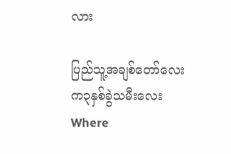လား

ပြည်သူ့အချစ်တော်လေးက၃နှစ်ခွဲသမီးလေးWhere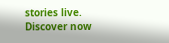stories live. Discover now